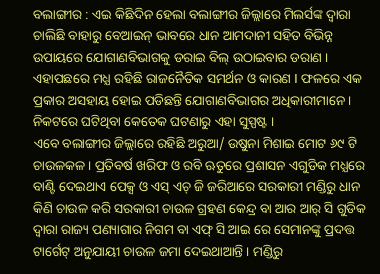ବଲାଙ୍ଗୀର : ଏଇ କିଛିଦିନ ହେଲା ବଲାଙ୍ଗୀର ଜିଲ୍ଲାରେ ମିଲର୍ସଙ୍କ ଦ୍ବାରା ଚାଲିଛି ବାହାରୁ ବେଆଇନ୍ ଭାବରେ ଧାନ ଆମଦାନୀ ସହିତ ବିଭିନ୍ନ ଉପାୟରେ ଯୋଗାଣବିଭାଗକୁ ଡରାଇ ବିଲ୍ ଉଠାଇବାର ଡରାଣ । ଏହାପଛରେ ମଧ୍ଯ ରହିଛି ରାଜନୈତିକ ସମର୍ଥନ ଓ କାରଣ I ଫଳରେ ଏକ ପ୍ରକାର ଅସହାୟ ହୋଇ ପଡିଛନ୍ତି ଯୋଗାଣବିଭାଗର ଅଧିକାରୀମାନେ । ନିକଟରେ ଘଟିଥିବା କେତେକ ଘଟଣାରୁ ଏହା ସୁସ୍ପଷ୍ଟ ।
ଏବେ ବଲାଙ୍ଗୀର ଜିଲ୍ଲାରେ ରହିଛି ଅରୁଆ/ ଉଷୁନା ମିଶାଇ ମୋଟ ୬୯ ଟି ଚାଉଳକଳ । ପ୍ରତିବର୍ଷ ଖରିଫ ଓ ରବି ଋତୁରେ ପ୍ରଶାସନ ଏଗୁଡିକ ମଧ୍ଯରେ ବାଣ୍ଟି ଦେଇଥାଏ ପେକ୍ସ ଓ ଏସ୍ ଏଚ୍ ଜି ଜରିଆରେ ସରକାରୀ ମଣ୍ଡିରୁ ଧାନ କିଣି ଚାଉଳ କରି ସରକାରୀ ଚାଉଳ ଗ୍ରହଣ କେନ୍ଦ୍ର ବା ଆର ଆର୍ ସି ଗୁଡିକ ଦ୍ବାରା ରାଜ୍ୟ ପଣ୍ୟାଗାର ନିଗମ ବା ଏଫ୍ ସି ଆଇ ରେ ସେମାନଙ୍କୁ ପ୍ରଦତ୍ତ ଟାର୍ଗେଟ୍ ଅନୁଯାୟୀ ଚାଉଳ ଜମା ଦେଇଥାଆନ୍ତି । ମଣ୍ଡିରୁ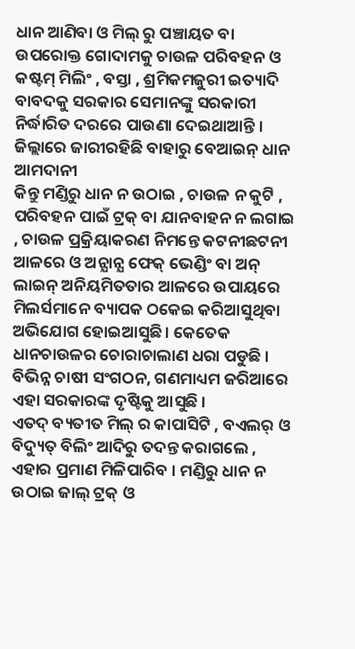ଧାନ ଆଣିବା ଓ ମିଲ୍ ରୁ ପଞ୍ଚାୟତ ବା ଉପରୋକ୍ତ ଗୋଦାମକୁ ଚାଉଳ ପରିବହନ ଓ କଷ୍ଟମ୍ ମିଲିଂ , ବସ୍ତା , ଶ୍ରମିକମଜୁରୀ ଇତ୍ୟାଦି ବାବଦକୁ ସରକାର ସେମାନଙ୍କୁ ସରକାରୀ ନିର୍ଦ୍ଧାରିତ ଦରରେ ପାଉଣା ଦେଇଥାଆନ୍ତି ।
ଜିଲ୍ଲାରେ ଜାରୀରହିଛି ବାହାରୁ ବେଆଇନ୍ ଧାନ ଆମଦାନୀ
କିନ୍ତୁ ମଣ୍ଡିରୁ ଧାନ ନ ଉଠାଇ , ଚାଉଳ ନ କୁଟି , ପରିବହନ ପାଇଁ ଟ୍ରକ୍ ବା ଯାନବାହନ ନ ଲଗାଇ , ଚାଉଳ ପ୍ରକ୍ରିୟାକରଣ ନିମନ୍ତେ କଟନୀଛଟନୀ ଆଳରେ ଓ ଅନ୍ଯାନ୍ଯ ଫେକ୍ ଭେଣ୍ଡିଂ ବା ଅନ୍ ଲାଇନ୍ ଅନିୟମିତତାର ଆଳରେ ଉପାୟରେ ମିଲର୍ସମାନେ ବ୍ୟାପକ ଠକେଇ କରିଆସୁଥିବା ଅଭିଯୋଗ ହୋଇଆସୁଛି । କେତେକ ଧାନଚାଉଳର ଚୋରାଚାଲାଣ ଧରା ପଡୁଛି । ବିଭିନ୍ନ ଚାଷୀ ସଂଗଠନ, ଗଣମାଧ୍ୟମ ଜରିଆରେ ଏହା ସରକାରଙ୍କ ଦୃଷ୍ଟିକୁ ଆସୁଛି ।
ଏତଦ୍ ବ୍ୟତୀତ ମିଲ୍ ର କାପାସିଟି , ବଏଲର୍ ଓ ବିଦ୍ୟୁତ୍ ବିଲିଂ ଆଦିରୁ ତଦନ୍ତ କରାଗଲେ , ଏହାର ପ୍ରମାଣ ମିଳିପାରିବ । ମଣ୍ଡିରୁ ଧାନ ନ ଉଠାଇ ଜାଲ୍ ଟ୍ରକ୍ ଓ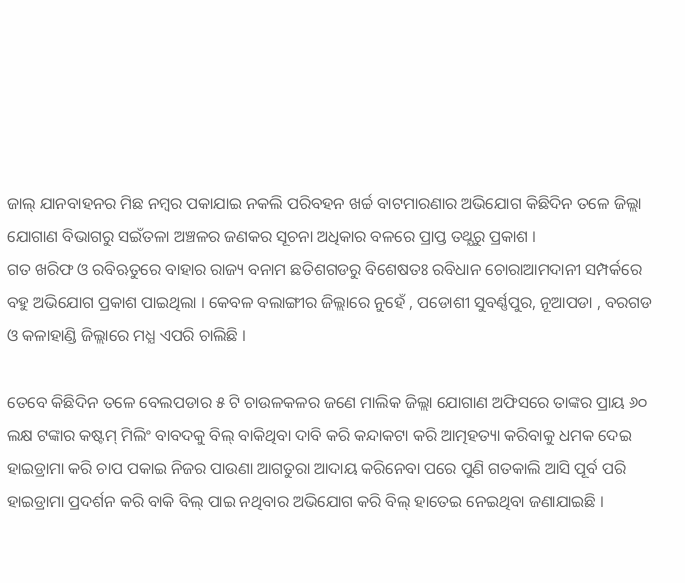ଜାଲ୍ ଯାନବାହନର ମିଛ ନମ୍ବର ପକାଯାଇ ନକଲି ପରିବହନ ଖର୍ଚ୍ଚ ବାଟମାରଣାର ଅଭିଯୋଗ କିଛିଦିନ ତଳେ ଜିଲ୍ଲା ଯୋଗାଣ ବିଭାଗରୁ ସଇଁତଳା ଅଞ୍ଚଳର ଜଣକର ସୂଚନା ଅଧିକାର ବଳରେ ପ୍ରାପ୍ତ ତଥ୍ଯରୁ ପ୍ରକାଶ ।
ଗତ ଖରିଫ ଓ ରବିଋତୁରେ ବାହାର ରାଜ୍ୟ ବନାମ ଛତିଶଗଡରୁ ବିଶେଷତଃ ରବିଧାନ ଚୋରାଆମଦାନୀ ସମ୍ପର୍କରେ ବହୁ ଅଭିଯୋଗ ପ୍ରକାଶ ପାଇଥିଲା । କେବଳ ବଲାଙ୍ଗୀର ଜିଲ୍ଲାରେ ନୁହେଁ , ପଡୋଶୀ ସୁବର୍ଣ୍ଣପୁର, ନୂଆପଡା , ବରଗଡ ଓ କଳାହାଣ୍ଡି ଜିଲ୍ଲାରେ ମଧ୍ଯ ଏପରି ଚାଲିଛି ।

ତେବେ କିଛିଦିନ ତଳେ ବେଲପଡାର ୫ ଟି ଚାଉଳକଳର ଜଣେ ମାଲିକ ଜିଲ୍ଲା ଯୋଗାଣ ଅଫିସରେ ତାଙ୍କର ପ୍ରାୟ ୬୦ ଲକ୍ଷ ଟଙ୍କାର କଷ୍ଟମ୍ ମିଲିଂ ବାବଦକୁ ବିଲ୍ ବାକିଥିବା ଦାବି କରି କନ୍ଦାକଟା କରି ଆତ୍ମହତ୍ୟା କରିବାକୁ ଧମକ ଦେଇ ହାଇଡ୍ରାମା କରି ଚାପ ପକାଇ ନିଜର ପାଉଣା ଆଗତୁରା ଆଦାୟ କରିନେବା ପରେ ପୁଣି ଗତକାଲି ଆସି ପୂର୍ବ ପରି ହାଇଡ୍ରାମା ପ୍ରଦର୍ଶନ କରି ବାକି ବିଲ୍ ପାଇ ନଥିବାର ଅଭିଯୋଗ କରି ବିଲ୍ ହାତେଇ ନେଇଥିବା ଜଣାଯାଇଛି ।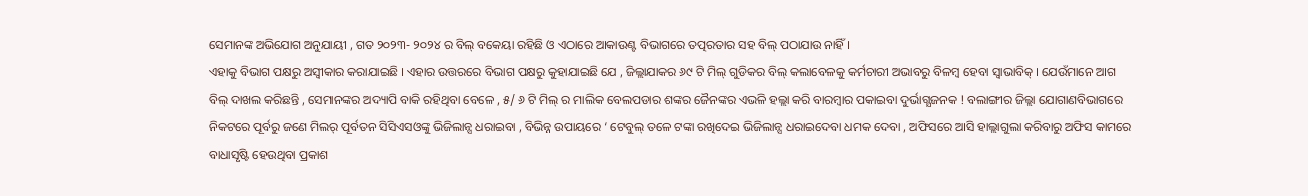ସେମାନଙ୍କ ଅଭିଯୋଗ ଅନୁଯାୟୀ , ଗତ ୨୦୨୩- ୨୦୨୪ ର ବିଲ୍ ବକେୟା ରହିଛି ଓ ଏଠାରେ ଆକାଉଣ୍ଟ ବିଭାଗରେ ତତ୍ପରତାର ସହ ବିଲ୍ ପଠାଯାଉ ନାହିଁ ।
ଏହାକୁ ବିଭାଗ ପକ୍ଷରୁ ଅସ୍ୱୀକାର କରାଯାଇଛି । ଏହାର ଉତ୍ତରରେ ବିଭାଗ ପକ୍ଷରୁ କୁହାଯାଇଛି ଯେ , ଜିଲ୍ଲାଯାକର ୬୯ ଟି ମିଲ୍ ଗୁଡିକର ବିଲ୍ କଲାବେଳକୁ କର୍ମଚାରୀ ଅଭାବରୁ ବିଳମ୍ବ ହେବା ସ୍ୱାଭାବିକ୍ । ଯେଉଁମାନେ ଆଗ ବିଲ୍ ଦାଖଲ କରିଛନ୍ତି , ସେମାନଙ୍କର ଅଦ୍ୟାପି ବାକି ରହିଥିବା ବେଳେ , ୫/ ୬ ଟି ମିଲ୍ ର ମାଲିକ ବେଲପଡାର ଶଙ୍କର ଜୈନଙ୍କର ଏଭଳି ହଲ୍ଲା କରି ବାରମ୍ବାର ପକାଇବା ଦୁର୍ଭାଗ୍ଯଜନକ ! ବଲାଙ୍ଗୀର ଜିଲ୍ଲା ଯୋଗାଣବିଭାଗରେ ନିକଟରେ ପୂର୍ବରୁ ଜଣେ ମିଲର୍ ପୂର୍ବତନ ସିସିଏସଓଙ୍କୁ ଭିଜିଲାନ୍ସ ଧରାଇବା , ବିଭିନ୍ନ ଉପାୟରେ ‘ ଟେବୁଲ୍ ତଳେ ଟଙ୍କା ରଖିଦେଇ ଭିଜିଲାନ୍ସ ଧରାଇଦେବା ଧମକ ଦେବା , ଅଫିସରେ ଆସି ହାଲ୍ଲାଗୁଲା କରିବାରୁ ଅଫିସ କାମରେ ବାଧାସୃଷ୍ଟି ହେଉଥିବା ପ୍ରକାଶ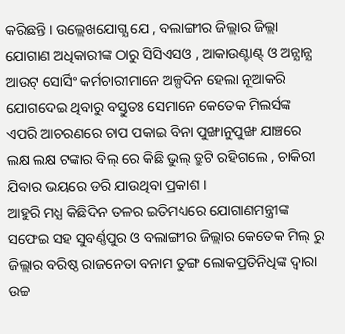କରିଛନ୍ତି । ଉଲ୍ଲେଖଯୋଗ୍ଯ ଯେ , ବଲାଙ୍ଗୀର ଜିଲ୍ଲାର ଜିଲ୍ଲା ଯୋଗାଣ ଅଧିକାରୀଙ୍କ ଠାରୁ ସିସିଏସଓ , ଆକାଉଣ୍ଟାଣ୍ଟ୍ ଓ ଅନ୍ଯାନ୍ଯ ଆଉଟ୍ ସୋର୍ସିଂ କର୍ମଚାରୀମାନେ ଅଳ୍ପଦିନ ହେଲା ନୂଆକରି ଯୋଗଦେଇ ଥିବାରୁ ବସ୍ତୁତଃ ସେମାନେ କେତେକ ମିଲର୍ସଙ୍କ ଏପରି ଆଚରଣରେ ଚାପ ପକାଇ ବିନା ପୁଙ୍ଖାନୁପୁଙ୍ଖ ଯାଞ୍ଚରେ ଲକ୍ଷ ଲକ୍ଷ ଟଙ୍କାର ବିଲ୍ ରେ କିଛି ଭୁଲ୍ ତ୍ରୁଟି ରହିଗଲେ , ଚାକିରୀ ଯିବାର ଭୟରେ ଡରି ଯାଉଥିବା ପ୍ରକାଶ ।
ଆହୁରି ମଧ୍ଯ କିଛିଦିନ ତଳର ଇତିମଧ୍ୟରେ ଯୋଗାଣମନ୍ତ୍ରୀଙ୍କ ସଫେଇ ସହ ସୁବର୍ଣ୍ଣପୁର ଓ ବଲାଙ୍ଗୀର ଜିଲ୍ଲାର କେତେକ ମିଲ୍ ରୁ ଜିଲ୍ଲାର ବରିଷ୍ଠ ରାଜନେତା ବନାମ ତୁଙ୍ଗ ଲୋକପ୍ରତିନିଧିଙ୍କ ଦ୍ବାରା ଉଚ୍ଚ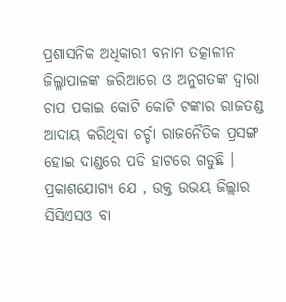ପ୍ରଶାସନିକ ଅଧିକାରୀ ବନାମ ତତ୍କାଳୀନ ଜିଲ୍ଳାପାଳଙ୍କ ଜରିଆରେ ଓ ଅନୁଗତଙ୍କ ଦ୍ବାରା ଚାପ ପକାଇ କୋଟି କୋଟି ଟଙ୍କାର ରାଜତଣ୍ଡ ଆଦାୟ କରିଥିବା ଚର୍ଚ୍ଚା ରାଜନୈତିକ ପ୍ରସଙ୍ଗ ହୋଇ ଦାଣ୍ଡରେ ପଡି ହାଟରେ ଗଡୁଛି । ପ୍ରକାଶଯୋଗ୍ୟ ଯେ , ଉକ୍ତ ଉଭୟ ଜିଲ୍ଲାର ସିସିଏସଓ ବା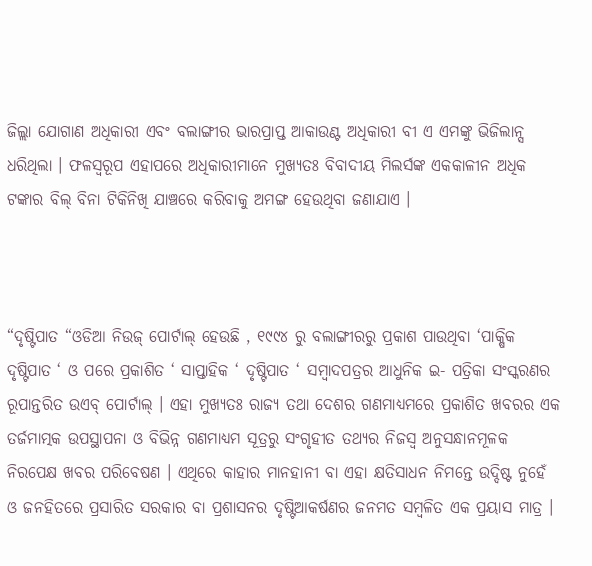ଜିଲ୍ଲା ଯୋଗାଣ ଅଧିକାରୀ ଏବଂ ବଲାଙ୍ଗୀର ଭାରପ୍ରାପ୍ତ ଆକାଉଣ୍ଟ ଅଧିକାରୀ ବୀ ଏ ଏମଙ୍କୁ ଭିଜିଲାନ୍ସ ଧରିଥିଲା । ଫଳସ୍ୱରୂପ ଏହାପରେ ଅଧିକାରୀମାନେ ମୁଖ୍ଯତଃ ବିବାଦୀୟ ମିଲର୍ସଙ୍କ ଏକକାଳୀନ ଅଧିକ ଟଙ୍କାର ବିଲ୍ ବିନା ଟିକିନିଖି ଯାଞ୍ଚରେ କରିବାକୁ ଅମଙ୍ଗ ହେଉଥିବା ଜଣାଯାଏ ।



“ଦୃଷ୍ଟିପାତ “ଓଡିଆ ନିଉଜ୍ ପୋର୍ଟାଲ୍ ହେଉଛି , ୧୯୯୪ ରୁ ବଲାଙ୍ଗୀରରୁ ପ୍ରକାଶ ପାଉଥିବା ‘ପାକ୍ଷିକ ଦୃଷ୍ଟିପାତ ‘ ଓ ପରେ ପ୍ରକାଶିତ ‘ ସାପ୍ତାହିକ ‘ ଦୃଷ୍ଟିପାତ ‘ ସମ୍ବାଦପତ୍ରର ଆଧୁନିକ ଇ- ପତ୍ରିକା ସଂସ୍କରଣର ରୂପାନ୍ତରିତ ଉଏବ୍ ପୋର୍ଟାଲ୍ । ଏହା ମୁଖ୍ୟତଃ ରାଜ୍ୟ ତଥା ଦେଶର ଗଣମାଧ୍ୟମରେ ପ୍ରକାଶିତ ଖବରର ଏକ ତର୍ଜମାତ୍ମକ ଉପସ୍ଥାପନା ଓ ବିଭିନ୍ନ ଗଣମାଧ୍ୟମ ସୂତ୍ରରୁ ସଂଗୃହୀତ ତଥ୍ୟର ନିଜସ୍ୱ ଅନୁସନ୍ଧାନମୂଳକ ନିରପେକ୍ଷ ଖବର ପରିବେଷଣ । ଏଥିରେ କାହାର ମାନହାନୀ ବା ଏହା କ୍ଷତିସାଧନ ନିମନ୍ତେ ଉଦ୍ଦିଷ୍ଟ ନୁହେଁ ଓ ଜନହିତରେ ପ୍ରସାରିତ ସରକାର ବା ପ୍ରଶାସନର ଦୃଷ୍ଟିଆକର୍ଷଣର ଜନମତ ସମ୍ବଳିତ ଏକ ପ୍ରୟାସ ମାତ୍ର ।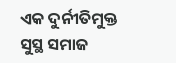ଏକ ଦୁର୍ନୀତିମୁକ୍ତ ସୁସ୍ଥ ସମାଜ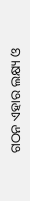ଗଠନ ଏହାର ଲକ୍ଷ୍ୟ ଓ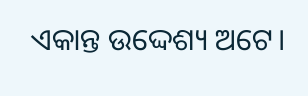ଏକାନ୍ତ ଉଦ୍ଦେଶ୍ୟ ଅଟେ।